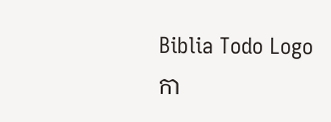Biblia Todo Logo
កា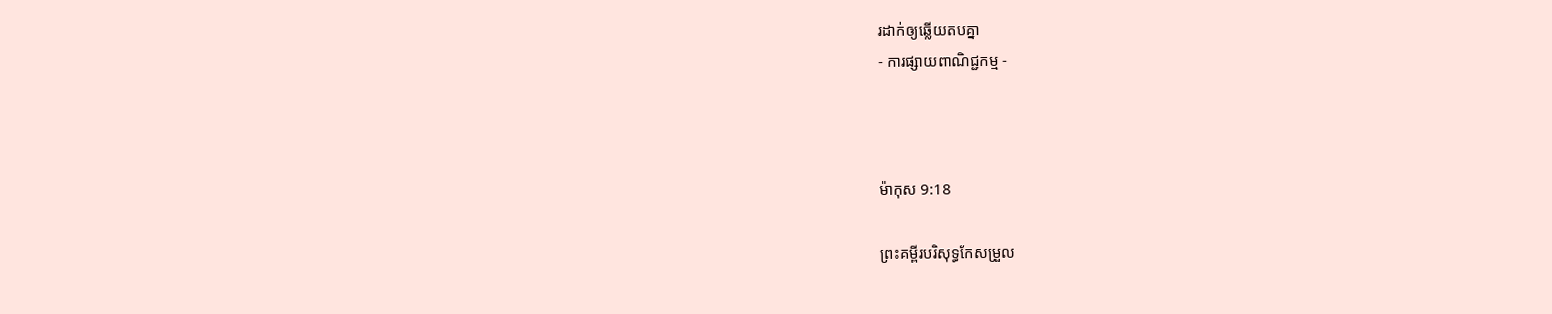រដាក់ឲ្យឆ្លើយតបគ្នា
- ការផ្សាយពាណិជ្ជកម្ម -



ម៉ាកុស 9:18

ព្រះគម្ពីរបរិសុទ្ធកែសម្រួល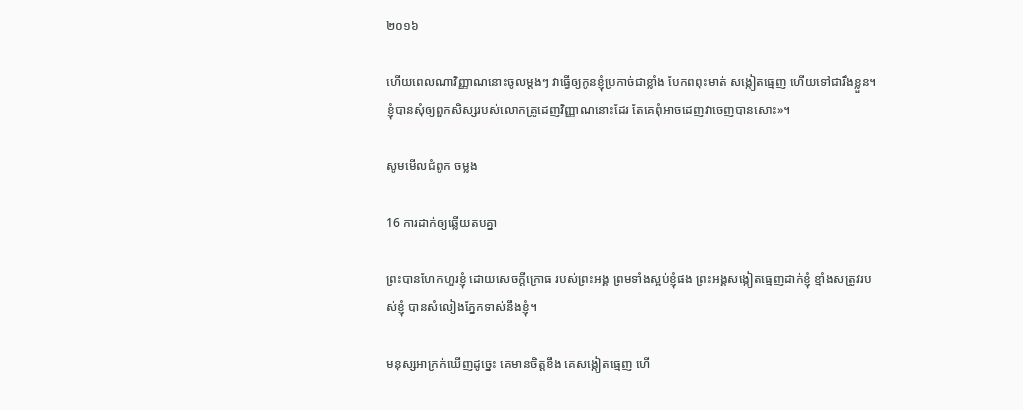២០១៦

ហើយពេលណាវិញ្ញាណនោះចូលម្តងៗ វាធ្វើឲ្យកូនខ្ញុំប្រកាច់ជាខ្លាំង បែកពពុះមាត់ សង្កៀតធ្មេញ ហើយទៅជារឹងខ្លួន។ ខ្ញុំបានសុំឲ្យពួកសិស្សរបស់លោកគ្រូដេញវិញ្ញាណនោះដែរ តែគេពុំអាចដេញវាចេញបានសោះ»។

សូមមើលជំពូក ចម្លង

16 ការដាក់ឲ្យឆ្លើយតបគ្នា

ព្រះបានហែក‌ហួរខ្ញុំ ដោយសេចក្ដីក្រោធ របស់ព្រះ‌អង្គ ព្រមទាំងស្អប់ខ្ញុំផង ព្រះ‌អង្គសង្កៀតធ្មេញដាក់ខ្ញុំ ខ្មាំងសត្រូវរបស់ខ្ញុំ បានសំលៀងភ្នែកទាស់នឹងខ្ញុំ។

មនុស្សអាក្រក់ឃើញដូច្នេះ គេមានចិត្តខឹង គេសង្កៀតធ្មេញ ហើ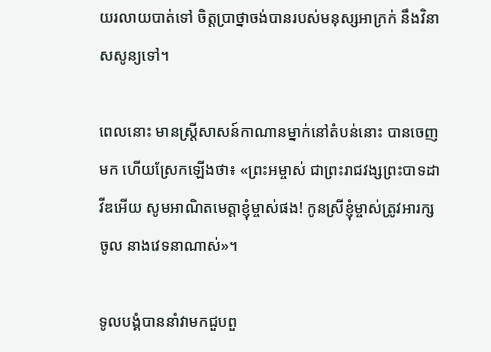យរលាយបាត់ទៅ ចិត្តប្រាថ្នាចង់បានរបស់មនុស្សអាក្រក់ នឹងវិនាសសូន្យទៅ។

ពេលនោះ មានស្ត្រីសាសន៍កាណានម្នាក់នៅតំបន់នោះ បានចេញមក ហើយស្រែកឡើងថា៖ «ព្រះ‌អម្ចាស់ ជាព្រះ‌រាជ‌វង្សព្រះ‌បាទដាវីឌអើយ សូមអាណិតមេត្តាខ្ញុំម្ចាស់ផង! កូនស្រីខ្ញុំម្ចាស់ត្រូវអារក្សចូល នាងវេទនាណាស់»។

ទូល‌បង្គំបាននាំវាមកជួបពួ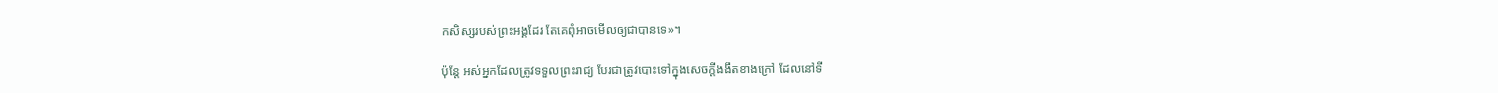កសិស្សរបស់ព្រះ‌អង្គដែរ តែគេពុំអាចមើលឲ្យជាបានទេ»។

ប៉ុន្តែ អស់អ្នកដែលត្រូវទទួលព្រះរាជ្យ បែរជាត្រូវបោះទៅក្នុងសេចក្តីងងឹតខាងក្រៅ ដែលនៅទី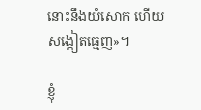នោះនឹងយំសោក ហើយសង្កៀតធ្មេញ»។

ខ្ញុំ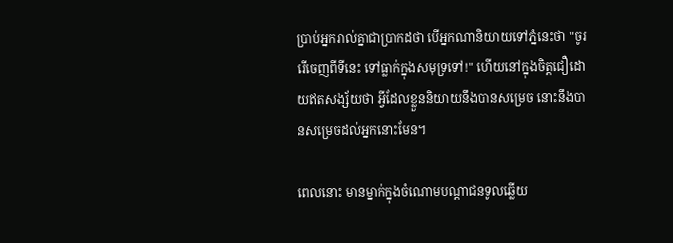ប្រាប់អ្នករាល់គ្នាជាប្រាកដថា បើអ្នកណានិយាយទៅភ្នំនេះថា "ចូររើចេញពីទីនេះ ទៅធ្លាក់ក្នុងសមុទ្រទៅ!" ហើយនៅក្នុងចិត្តជឿដោយឥតសង្ស័យថា អ្វីដែលខ្លួននិយាយនឹងបានសម្រេច នោះនឹងបានសម្រេចដល់អ្នកនោះមែន។

ពេលនោះ មានម្នាក់ក្នុងចំណោមបណ្ដាជនទូលឆ្លើយ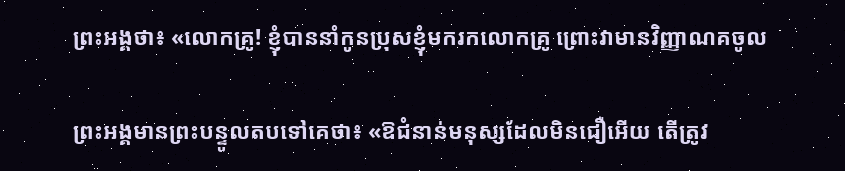ព្រះ‌អង្គថា៖ «លោកគ្រូ! ខ្ញុំបាននាំកូនប្រុសខ្ញុំមករកលោកគ្រូ ព្រោះវាមានវិញ្ញាណគចូល

ព្រះ‌អង្គមានព្រះបន្ទូលតបទៅគេថា៖ «ឱជំនាន់មនុស្សដែលមិនជឿអើយ តើត្រូវ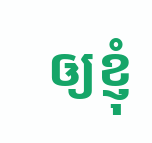ឲ្យខ្ញុំ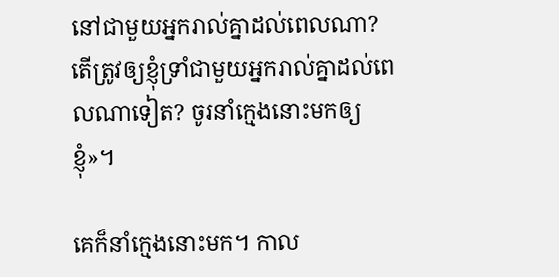នៅជាមួយអ្នករាល់គ្នាដល់ពេលណា? តើត្រូវឲ្យខ្ញុំទ្រាំជាមួយអ្នករាល់គ្នាដល់ពេលណាទៀត? ចូរនាំក្មេងនោះមកឲ្យខ្ញុំ»។

គេក៏នាំក្មេងនោះមក។ កាល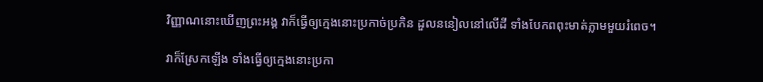វិញ្ញាណនោះឃើញព្រះ‌អង្គ វាក៏ធ្វើឲ្យក្មេងនោះប្រកាច់ប្រកិន ដួលននៀលនៅលើដី ទាំងបែកពពុះមាត់ភ្លាមមួយរំពេច។

វាក៏ស្រែកឡើង ទាំងធ្វើឲ្យក្មេងនោះប្រកា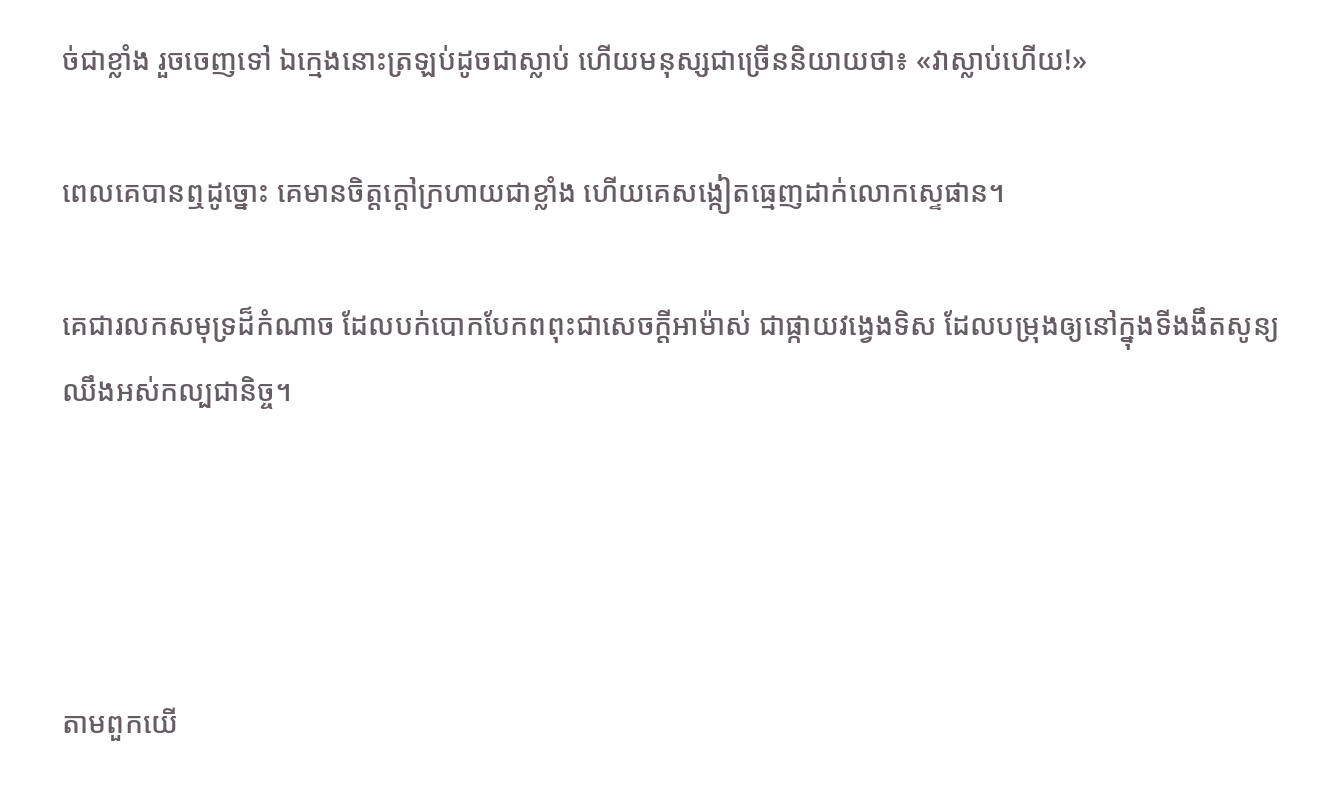ច់ជាខ្លាំង រួចចេញទៅ ឯក្មេងនោះត្រឡប់ដូចជាស្លាប់ ហើយមនុស្សជាច្រើននិយាយថា៖ «វាស្លាប់ហើយ!»

ពេលគេបានឮដូច្នោះ គេមានចិត្តក្តៅក្រហាយជាខ្លាំង ហើយគេសង្កៀតធ្មេញដាក់លោកស្ទេផាន។

គេជារលកសមុទ្រដ៏កំណាច ដែលបក់បោកបែកពពុះជាសេចក្ដីអាម៉ាស់ ជាផ្កាយវង្វេងទិស ដែលបម្រុងឲ្យនៅក្នុងទីងងឹតសូន្យឈឹងអស់កល្បជា‌និច្ច។




តាមពួកយើ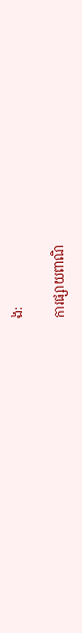ង:

ការផ្សាយពាណិ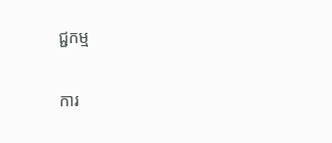ជ្ជកម្ម


ការ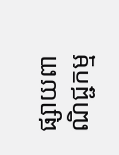ផ្សាយពាណិជ្ជកម្ម